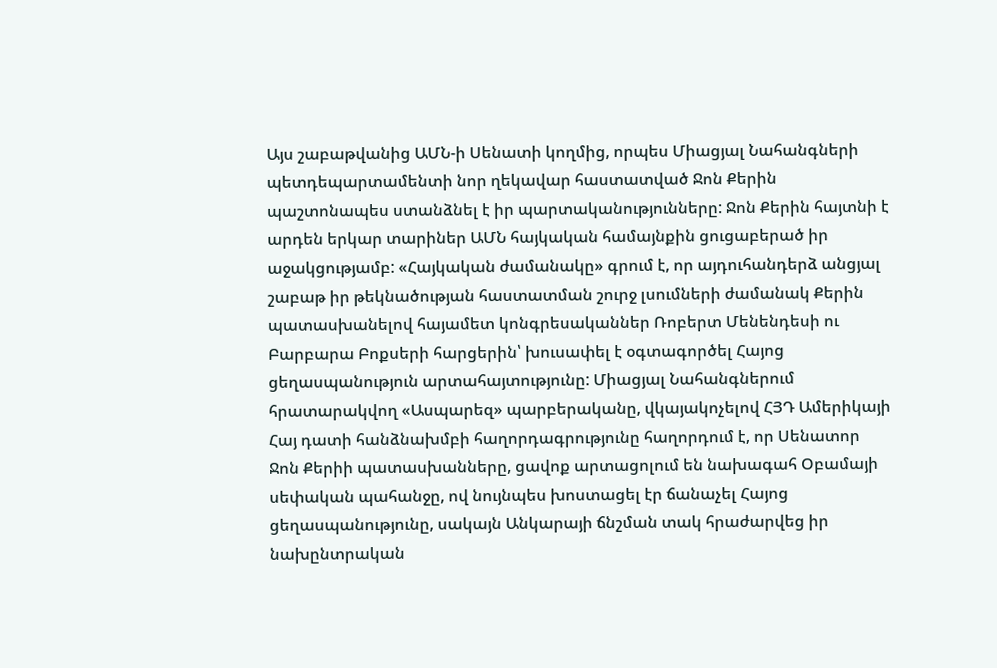Այս շաբաթվանից ԱՄՆ-ի Սենատի կողմից, որպես Միացյալ Նահանգների պետդեպարտամենտի նոր ղեկավար հաստատված Ջոն Քերին պաշտոնապես ստանձնել է իր պարտականությունները: Ջոն Քերին հայտնի է արդեն երկար տարիներ ԱՄՆ հայկական համայնքին ցուցաբերած իր աջակցությամբ: «Հայկական ժամանակը» գրում է, որ այդուհանդերձ անցյալ շաբաթ իր թեկնածության հաստատման շուրջ լսումների ժամանակ Քերին պատասխանելով հայամետ կոնգրեսականներ Ռոբերտ Մենենդեսի ու Բարբարա Բոքսերի հարցերին՝ խուսափել է օգտագործել Հայոց ցեղասպանություն արտահայտությունը: Միացյալ Նահանգներում հրատարակվող «Ասպարեզ» պարբերականը, վկայակոչելով ՀՅԴ Ամերիկայի Հայ դատի հանձնախմբի հաղորդագրությունը հաղորդում է, որ Սենատոր Ջոն Քերիի պատասխանները, ցավոք արտացոլում են նախագահ Օբամայի սեփական պահանջը, ով նույնպես խոստացել էր ճանաչել Հայոց ցեղասպանությունը, սակայն Անկարայի ճնշման տակ հրաժարվեց իր նախընտրական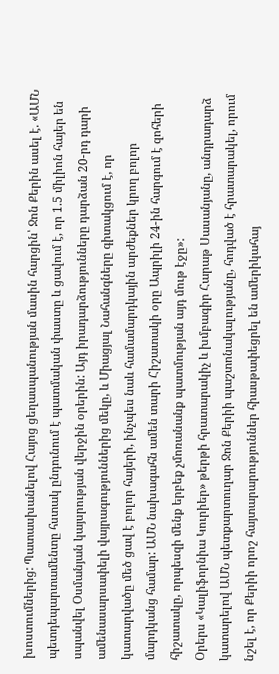խոստումներից: Պատասխանելով Հայոց ցեղասպանության մասին հարցին՝ Ջոն Քերին ասել է. «ԱՄՆ պետդեպարտամենտը հստակ ընդունում է պատմական փաստը և ցավում է, որ 1.5 միլիոն հայեր են սպանվել Օսմանյան կայսրության վերջին օրերին: Այդ իրադարձությունները դարձան 20-րդ դարի ամենասարսափելի վայրագություններից մեկը, և Միացյալ Նահանգները գիտակցում է, որ կատարվածը մեծ ցավ է բոլոր հայերի, ինչպես նաև համամարդկային արժեքներ կրող բոլոր մարդկանց համար: ԱՄՆ նախագահն ամեն տարի Հիշատակի օրը Ապրիլի 24-ին հարգում է զոհերի հիշատակը, որպեսզի մենք երբեք չմոռանանք պատմության այդ մութ էջը»:
Օրերս «Կալիֆորնիա Կուրիեր» թերթի հրատարակիչ և խմբագիր Հարաթ Սասանյանը, անդրադարձ կատարելով ԱՄՆ պետքարտուղար Ջոն Քերիի պաշտոնակալությանը, հոդված է հրատարակել, որում նշել է, որ Քերիի որոշ հայտարարություններ հիասթափեցրել են ամերիկահայ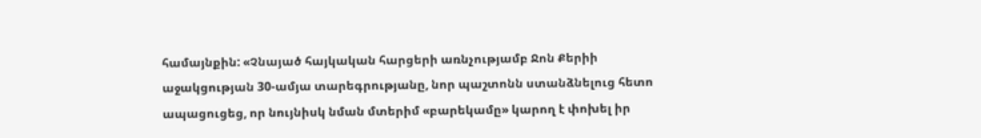համայնքին: «Չնայած հայկական հարցերի առնչությամբ Ջոն Քերիի աջակցության 30-ամյա տարեգրությանը, նոր պաշտոնն ստանձնելուց հետո ապացուցեց, որ նույնիսկ նման մտերիմ «բարեկամը» կարող է փոխել իր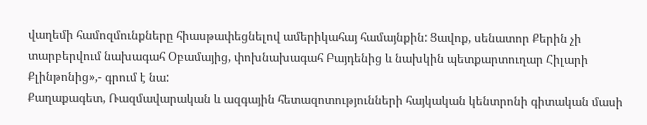վաղեմի համոզմունքները հիասթափեցնելով ամերիկահայ համայնքին: Ցավոք, սենատոր Քերին չի տարբերվում նախագահ Օբամայից, փոխնախագահ Բայդենից և նախկին պետքարտուղար Հիլարի Քլինթոնից»,- գրում է նա:
Քաղաքագետ, Ռազմավարական և ազգային հետազոտությունների հայկական կենտրոնի գիտական մասի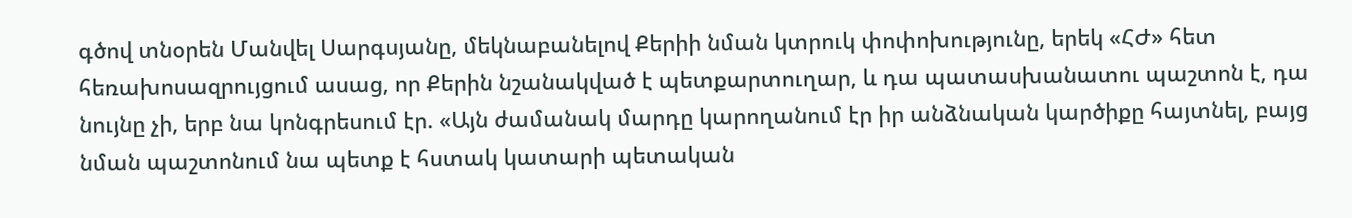գծով տնօրեն Մանվել Սարգսյանը, մեկնաբանելով Քերիի նման կտրուկ փոփոխությունը, երեկ «ՀԺ» հետ հեռախոսազրույցում ասաց, որ Քերին նշանակված է պետքարտուղար, և դա պատասխանատու պաշտոն է, դա նույնը չի, երբ նա կոնգրեսում էր. «Այն ժամանակ մարդը կարողանում էր իր անձնական կարծիքը հայտնել, բայց նման պաշտոնում նա պետք է հստակ կատարի պետական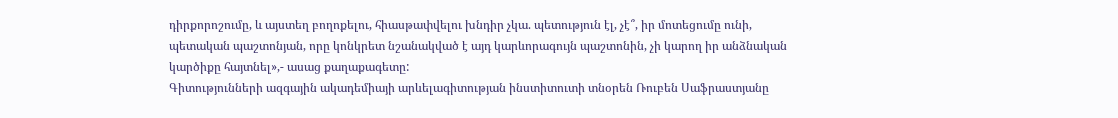դիրքորոշումը, և այստեղ բողոքելու, հիասթափվելու խնդիր չկա. պետություն էլ, չէ՞, իր մոտեցումը ունի, պետական պաշտոնյան, որը կոնկրետ նշանակված է այդ կարևորագույն պաշտոնին, չի կարող իր անձնական կարծիքը հայտնել»,- ասաց քաղաքագետը:
Գիտությունների ազգային ակադեմիայի արևելագիտության ինստիտուտի տնօրեն Ռուբեն Սաֆրաստյանը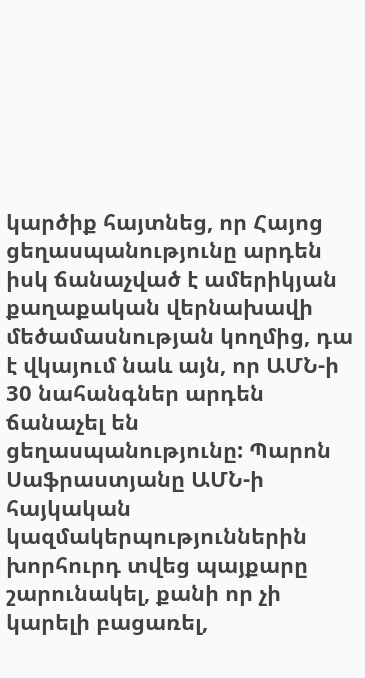կարծիք հայտնեց, որ Հայոց ցեղասպանությունը արդեն իսկ ճանաչված է ամերիկյան քաղաքական վերնախավի մեծամասնության կողմից, դա է վկայում նաև այն, որ ԱՄՆ-ի 30 նահանգներ արդեն ճանաչել են ցեղասպանությունը: Պարոն Սաֆրաստյանը ԱՄՆ-ի հայկական կազմակերպություններին խորհուրդ տվեց պայքարը շարունակել, քանի որ չի կարելի բացառել,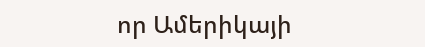որ Ամերիկայի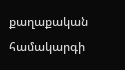քաղաքական համակարգի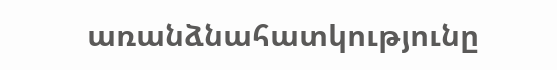առանձնահատկությունը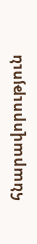հնարավորություն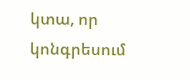կտա, որ կոնգրեսում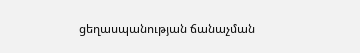ցեղասպանության ճանաչման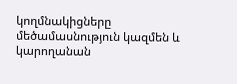կողմնակիցները մեծամասնություն կազմեն և կարողանան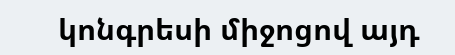կոնգրեսի միջոցով այդ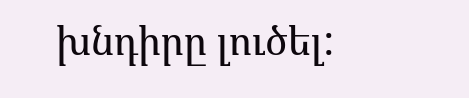խնդիրը լուծել: